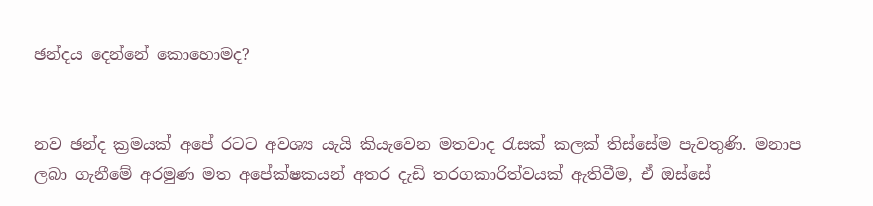ඡන්දය දෙන්නේ කොහොමද?


නව ඡන්ද ක්‍රමයක් අපේ රටට අවශ්‍ය යැයි කියැවෙන මතවාද රැසක් කලක් තිස්සේම පැවතුණි. මනාප ලබා ගැනීමේ අරමුණ මත අපේක්ෂකයන් අතර දැඩි තරගකාරිත්වයක් ඇතිවීම, ඒ ඔස්සේ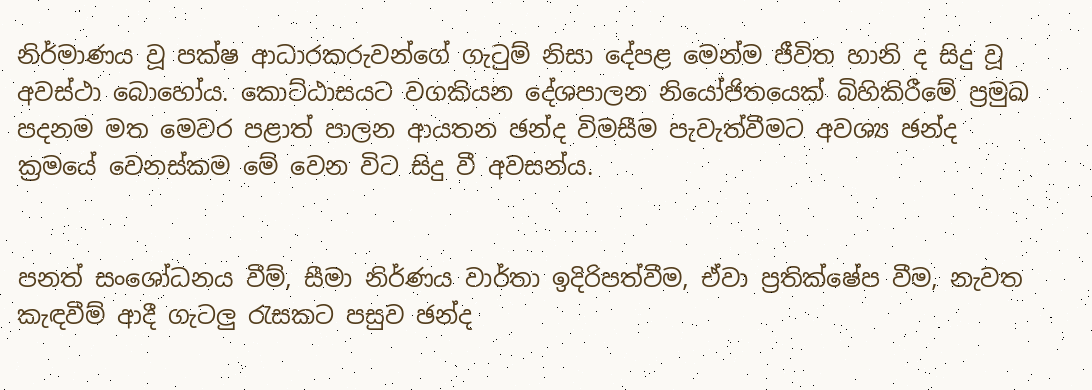නිර්මාණය වූ පක්ෂ ආධාරකරුවන්ගේ ගැටුම් නිසා දේපළ මෙන්ම ජීවිත හානි ද සිදු වූ අවස්ථා බොහෝය. කොට්ඨාසයට වගකියන දේශපාලන නියෝජිතයෙක් බිහිකිරීමේ ප්‍රමුඛ පදනම මත මෙවර පළාත් පාලන ආයතන ඡන්ද විමසීම පැවැත්වීමට අවශ්‍ය ඡන්ද ක්‍රමයේ වෙනස්කම මේ වෙන විට සිදු වී අවසන්ය.


පනත් සංශෝධනය වීම්, සීමා නිර්ණය වාර්තා ඉදිරිපත්වීම, ඒවා ප්‍රතික්ෂේප වීම, නැවත කැඳවීම් ආදී ගැටලු රැසකට පසුව ඡන්ද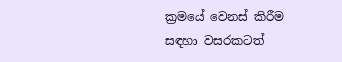ක්‍රමයේ වෙනස් කිරීම සඳහා වසරකටත්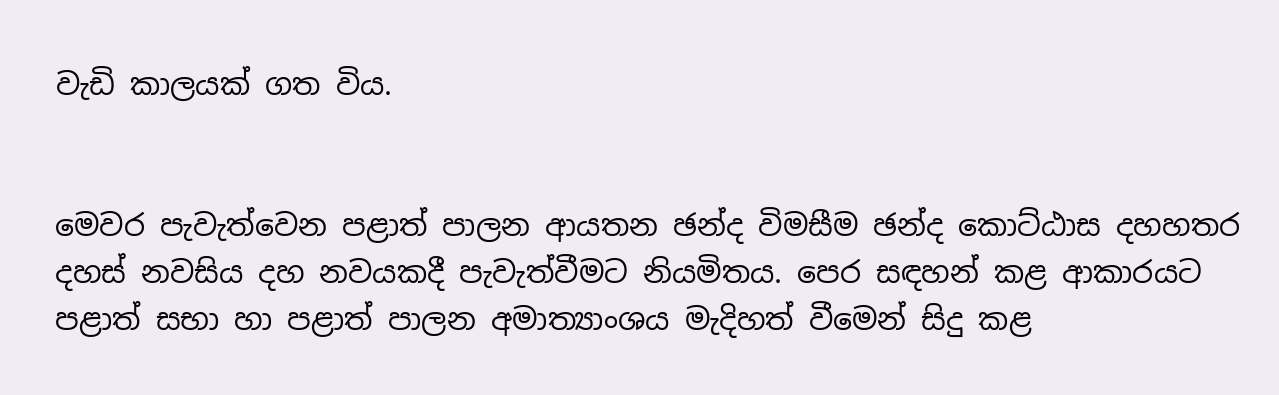වැඩි කාලයක් ගත විය.


මෙවර පැවැත්වෙන පළාත් පාලන ආයතන ඡන්ද විමසීම ඡන්ද කොට්ඨාස දහහතර දහස් නවසිය දහ නවයකදී පැවැත්වීමට නියමිතය. පෙර සඳහන් කළ ආකාරයට පළාත් සභා හා පළාත් පාලන අමාත්‍යාංශය මැදිහත් වීමෙන් සිදු කළ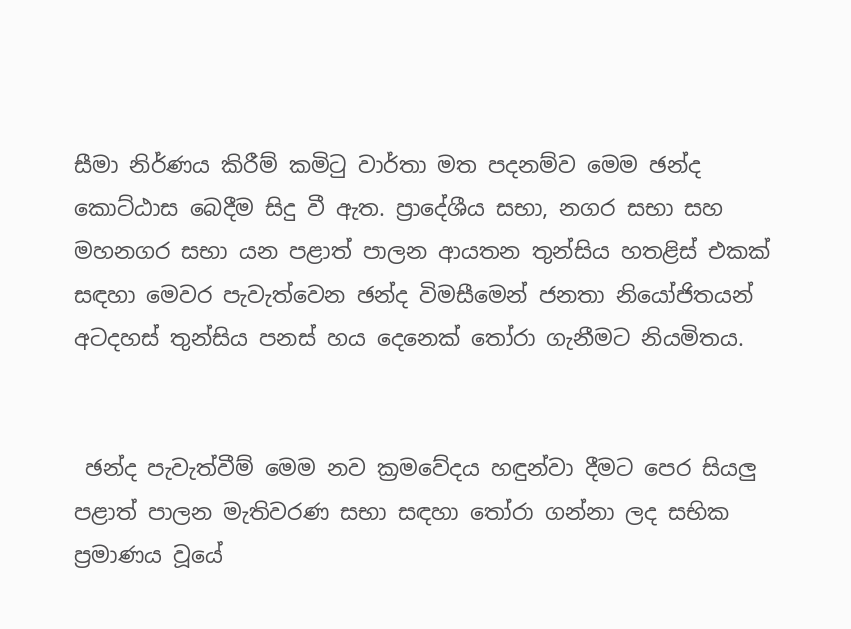සීමා නිර්ණය කිරීම් කමිටු වාර්තා මත පදනම්ව මෙම ඡන්ද කොට්ඨාස බෙදීම සිදු වී ඇත. ප්‍රාදේශීය සභා, නගර සභා සහ මහනගර සභා යන පළාත් පාලන ආයතන තුන්සිය හතළිස් එකක් සඳහා මෙවර පැවැත්වෙන ඡන්ද විමසීමෙන් ජනතා නියෝජිතයන් අටදහස් තුන්සිය පනස් හය දෙනෙක් තෝරා ගැනීමට නියමිතය.


 ඡන්ද පැවැත්වීම් මෙම නව ක්‍රමවේදය හඳුන්වා දීමට පෙර සියලු පළාත් පාලන මැතිවරණ සභා සඳහා තෝරා ගන්නා ලද සභික ප්‍රමාණය වූයේ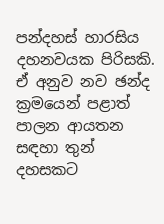පන්දහස් හාරසිය දහනවයක පිරිසකි. ඒ අනුව නව ඡන්ද ක්‍රමයෙන් පළාත් පාලන ආයතන සඳහා තුන් දහසකට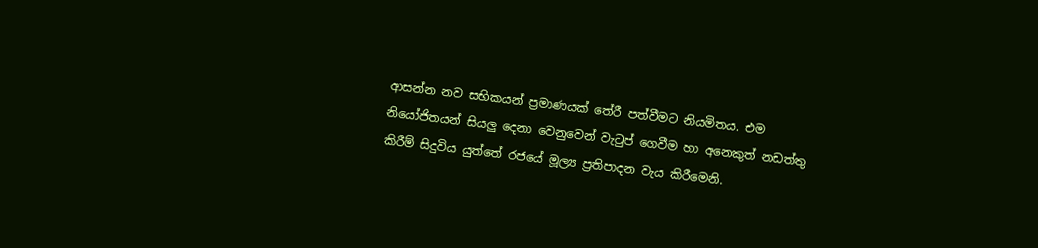ආසන්න නව සභිකයන් ප්‍රමාණයක් තේරී පත්වීමට නියමිතය. එම නියෝජිතයන් සියලු දෙනා වෙනුවෙන් වැටුප් ගෙවීම හා අනෙකුත් නඩත්තු කිරීම් සිදුවිය යුත්තේ රජයේ මූල්‍ය ප්‍රතිපාදන වැය කිරීමෙනි.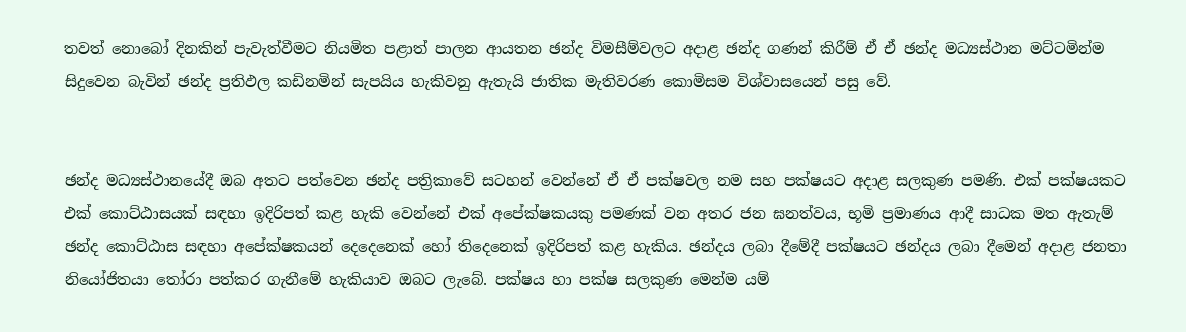තවත් නොබෝ දිනකින් පැවැත්වීමට නියමිත පළාත් පාලන ආයතන ඡන්ද විමසීම්වලට අදාළ ඡන්ද ගණන් කිරීම් ඒ ඒ ඡන්ද මධ්‍යස්ථාන මට්ටමින්ම සිදුවෙන බැවින් ඡන්ද ප්‍රතිඵල කඩිනමින් සැපයිය හැකිවනු ඇතැයි ජාතික මැතිවරණ කොමිසම විශ්වාසයෙන් පසු වේ.


ඡන්ද මධ්‍යස්ථානයේදී ඔබ අතට පත්වෙන ඡන්ද පත්‍රිකාවේ සටහන් වෙන්නේ ඒ ඒ පක්ෂවල නම සහ පක්ෂයට අදාළ සලකුණ පමණි. එක් පක්ෂයකට එක් කොට්ඨාසයක් සඳහා ඉදිරිපත් කළ හැකි වෙන්නේ එක් අපේක්ෂකයකු පමණක් වන අතර ජන ඝනත්වය, භූමි ප්‍රමාණය ආදී සාධක මත ඇතැම් ඡන්ද කොට්ඨාස සඳහා අපේක්ෂකයන් දෙදෙනෙක් හෝ තිදෙනෙක් ඉදිරිපත් කළ හැකිය. ඡන්දය ලබා දීමේදී පක්ෂයට ඡන්දය ලබා දීමෙන් අදාළ ජනතා නියෝජිතයා තෝරා පත්කර ගැනීමේ හැකියාව ඔබට ලැබේ. පක්ෂය හා පක්ෂ සලකුණ මෙන්ම යම්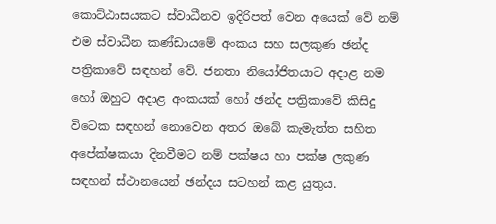කොට්ඨාසයකට ස්වාධීනව ඉදිරිපත් වෙන අයෙක් වේ නම් එම ස්වාධීන කණ්ඩායමේ අංකය සහ සලකුණ ඡන්ද පත්‍රිකාවේ සඳහන් වේ. ජනතා නියෝජිතයාට අදාළ නම හෝ ඔහුට අදාළ අංකයක් හෝ ඡන්ද පත්‍රිකාවේ කිසිදු විටෙක සඳහන් නොවෙන අතර ඔබේ කැමැත්ත සහිත අපේක්ෂකයා දිනවීමට නම් පක්ෂය හා පක්ෂ ලකුණ සඳහන් ස්ථානයෙන් ඡන්දය සටහන් කළ යුතුය.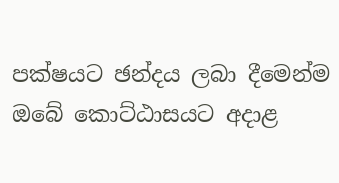පක්ෂයට ඡන්දය ලබා දීමෙන්ම ඔබේ කොට්ඨාසයට අදාළ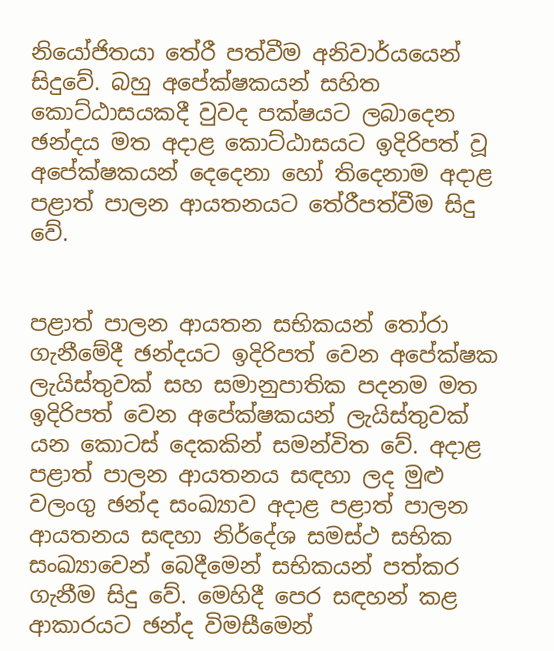නියෝජිතයා තේරී පත්වීම අනිවාර්යයෙන් සිදුවේ. බහු අපේක්ෂකයන් සහිත කොට්ඨාසයකදී වුවද පක්ෂයට ලබාදෙන ඡන්දය මත අදාළ කොට්ඨාසයට ඉදිරිපත් වූ අපේක්ෂකයන් දෙදෙනා හෝ තිදෙනාම අදාළ පළාත් පාලන ආයතනයට තේරීපත්වීම සිදු වේ.


පළාත් පාලන ආයතන සභිකයන් තෝරා ගැනීමේදී ඡන්දයට ඉදිරිපත් වෙන අපේක්ෂක ලැයිස්තුවක් සහ සමානුපාතික පදනම මත ඉදිරිපත් වෙන අපේක්ෂකයන් ලැයිස්තුවක් යන කොටස් දෙකකින් සමන්විත වේ. අදාළ පළාත් පාලන ආයතනය සඳහා ලද මුළු වලංගු ඡන්ද සංඛ්‍යාව අදාළ පළාත් පාලන ආයතනය සඳහා නිර්දේශ සමස්ථ සභික සංඛ්‍යාවෙන් බෙදීමෙන් සභිකයන් පත්කර ගැනීම සිදු වේ. මෙහිදී පෙර සඳහන් කළ ආකාරයට ඡන්ද විමසීමෙන්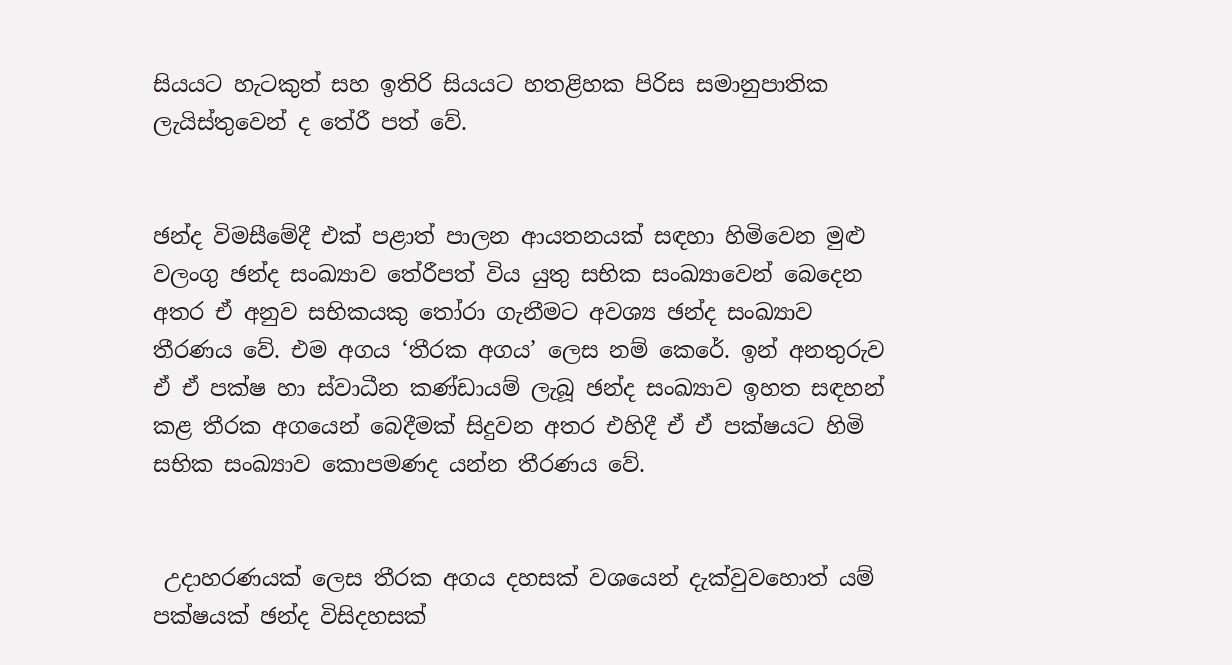සියයට හැටකුත් සහ ඉතිරි සියයට හතළිහක පිරිස සමානුපාතික ලැයිස්තුවෙන් ද තේරී පත් වේ.


ඡන්ද විමසීමේදී එක් පළාත් පාලන ආයතනයක් සඳහා හිමිවෙන මුළු වලංගු ඡන්ද සංඛ්‍යාව තේරීපත් විය යුතු සභික සංඛ්‍යාවෙන් බෙදෙන අතර ඒ අනුව සභිකයකු තෝරා ගැනීමට අවශ්‍ය ඡන්ද සංඛ්‍යාව තීරණය වේ. එම අගය ‘තීරක අගය’ ලෙස නම් කෙරේ. ඉන් අනතුරුව ඒ ඒ පක්ෂ හා ස්වාධීන කණ්ඩායම් ලැබූ ඡන්ද සංඛ්‍යාව ඉහත සඳහන් කළ තීරක අගයෙන් බෙදීමක් සිදුවන අතර එහිදී ඒ ඒ පක්ෂයට හිමි සභික සංඛ්‍යාව කොපමණද යන්න තීරණය වේ.


 උදාහරණයක් ලෙස තීරක අගය දහසක් වශයෙන් දැක්වුවහොත් යම් පක්ෂයක් ඡන්ද විසිදහසක්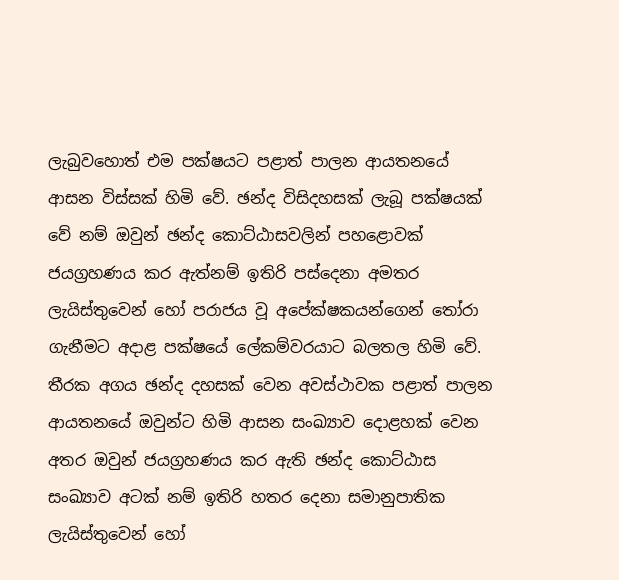ලැබුවහොත් එම පක්ෂයට පළාත් පාලන ආයතනයේ ආසන විස්සක් හිමි වේ. ඡන්ද විසිදහසක් ලැබූ පක්ෂයක් වේ නම් ඔවුන් ඡන්ද කොට්ඨාසවලින් පහළොවක් ජයග්‍රහණය කර ඇත්නම් ඉතිරි පස්දෙනා අමතර ලැයිස්තුවෙන් හෝ පරාජය වූ අපේක්ෂකයන්ගෙන් තෝරා ගැනීමට අදාළ පක්ෂයේ ලේකම්වරයාට බලතල හිමි වේ. තීරක අගය ඡන්ද දහසක් වෙන අවස්ථාවක පළාත් පාලන ආයතනයේ ඔවුන්ට හිමි ආසන සංඛ්‍යාව දොළහක් වෙන අතර ඔවුන් ජයග්‍රහණය කර ඇති ඡන්ද කොට්ඨාස සංඛ්‍යාව අටක් නම් ඉතිරි හතර දෙනා සමානුපාතික ලැයිස්තුවෙන් හෝ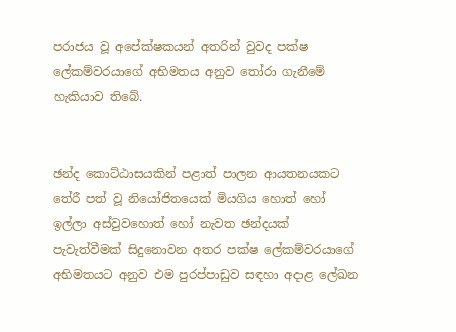පරාජය වූ අපේක්ෂකයන් අතරින් වුවද පක්ෂ ලේකම්වරයාගේ අභිමතය අනුව තෝරා ගැනීමේ හැකියාව තිබේ.


ඡන්ද කොට්ඨාසයකින් පළාත් පාලන ආයතනයකට තේරී පත් වූ නියෝජිතයෙක් මියගිය හොත් හෝ ඉල්ලා අස්වුවහොත් හෝ නැවත ඡන්දයක් පැවැත්වීමක් සිදුනොවන අතර පක්ෂ ලේකම්වරයාගේ අභිමතයට අනුව එම පුරප්පාඩුව සඳහා අදාළ ලේඛන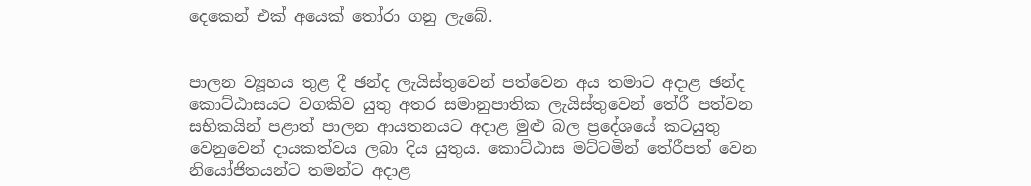දෙකෙන් එක් අයෙක් තෝරා ගනු ලැබේ.


පාලන ව්‍යූහය තුළ දී ඡන්ද ලැයිස්තුවෙන් පත්වෙන අය තමාට අදාළ ඡන්ද කොට්ඨාසයට වගකිව යුතු අතර සමානුපාතික ලැයිස්තුවෙන් තේරී පත්වන සභිකයින් පළාත් පාලන ආයතනයට අදාළ මුළු බල ප්‍රදේශයේ කටයුතු වෙනුවෙන් දායකත්වය ලබා දිය යුතුය. කොට්ඨාස මට්ටමින් තේරීපත් වෙන නියෝජිතයන්ට තමන්ට අදාළ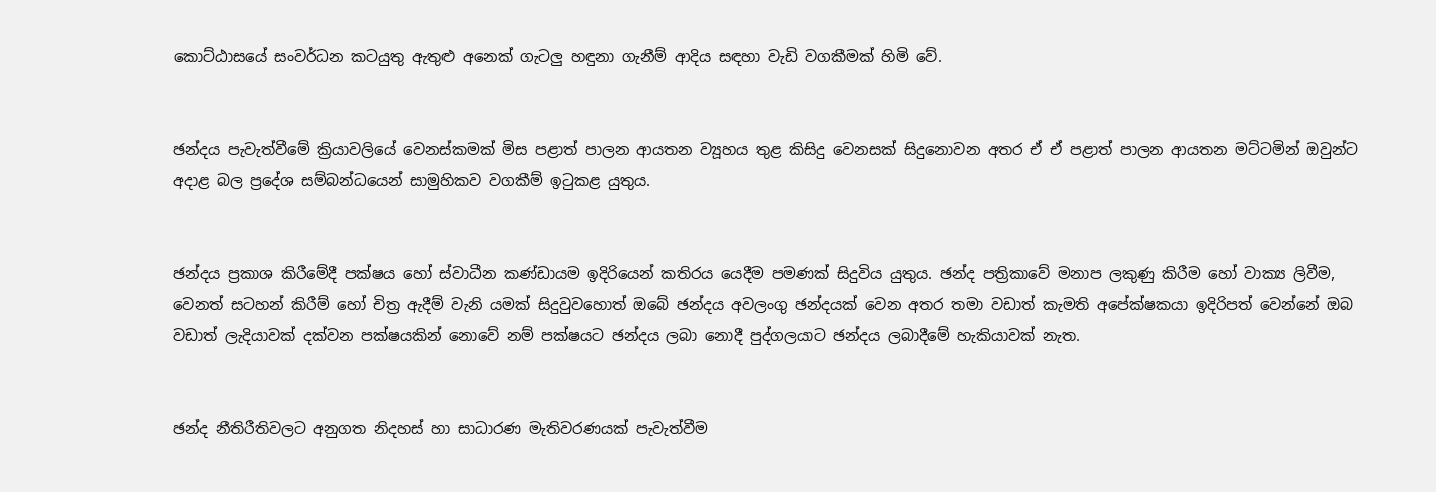කොට්ඨාසයේ සංවර්ධන කටයුතු ඇතුළු අනෙක් ගැටලු හඳුනා ගැනීම් ආදිය සඳහා වැඩි වගකීමක් හිමි වේ.


ඡන්දය පැවැත්වීමේ ක්‍රියාවලියේ වෙනස්කමක් මිස පළාත් පාලන ආයතන ව්‍යූහය තුළ කිසිදු වෙනසක් සිදුනොවන අතර ඒ ඒ පළාත් පාලන ආයතන මට්ටමින් ඔවුන්ට අදාළ බල ප්‍රදේශ සම්බන්ධයෙන් සාමුහිකව වගකීම් ඉටුකළ යුතුය.


ඡන්දය ප්‍රකාශ කිරීමේදී පක්ෂය හෝ ස්වාධීන කණ්ඩායම ඉදිරියෙන් කතිරය යෙදීම පමණක් සිදුවිය යුතුය. ඡන්ද පත්‍රිකාවේ මනාප ලකුණු කිරීම හෝ වාක්‍ය ලිවීම, වෙනත් සටහන් කිරීම් හෝ චිත්‍ර ඇදීම් වැනි යමක් සිදුවුවහොත් ඔබේ ඡන්දය අවලංගු ඡන්දයක් වෙන අතර තමා වඩාත් කැමති අපේක්ෂකයා ඉදිරිපත් වෙන්නේ ඔබ වඩාත් ලැදියාවක් දක්වන පක්ෂයකින් නොවේ නම් පක්ෂයට ඡන්දය ලබා නොදී පුද්ගලයාට ඡන්දය ලබාදීමේ හැකියාවක් නැත.


ඡන්ද නීතිරීතිවලට අනුගත නිදහස් හා සාධාරණ මැතිවරණයක් පැවැත්වීම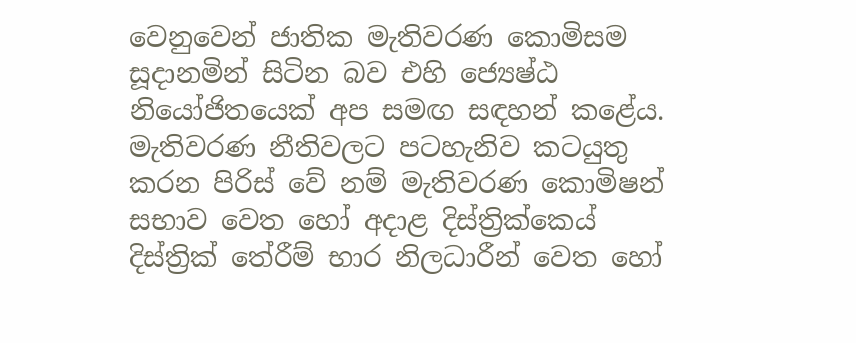වෙනුවෙන් ජාතික මැතිවරණ කොමිසම සූදානමින් සිටින බව එහි ජ්‍යෙෂ්ඨ නියෝජිතයෙක් අප සමඟ සඳහන් කළේය. මැතිවරණ නීතිවලට පටහැනිව කටයුතු කරන පිරිස් වේ නම් මැතිවරණ කොමිෂන් සභාව වෙත හෝ අදාළ දිස්ත්‍රික්කෙය් දිස්ත්‍රික් තේරීම් භාර නිලධාරීන් වෙත හෝ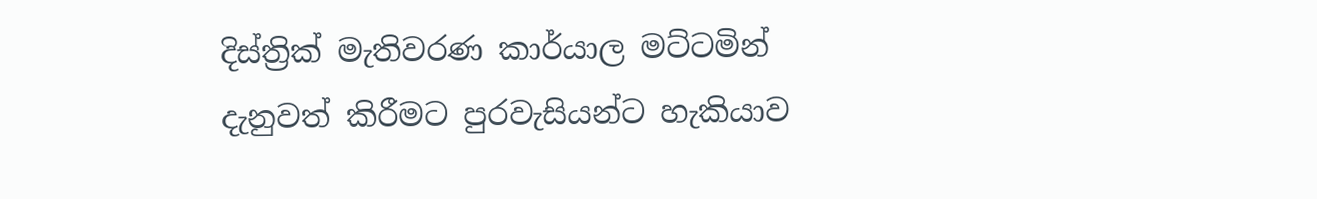දිස්ත්‍රික් මැතිවරණ කාර්යාල මට්ටමින් දැනුවත් කිරීමට පුරවැසියන්ට හැකියාව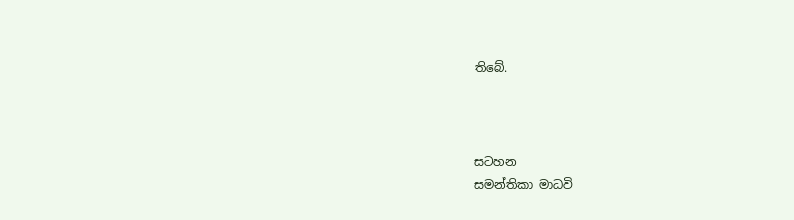තිබේ.



සටහන
සමන්තිකා මාධවි